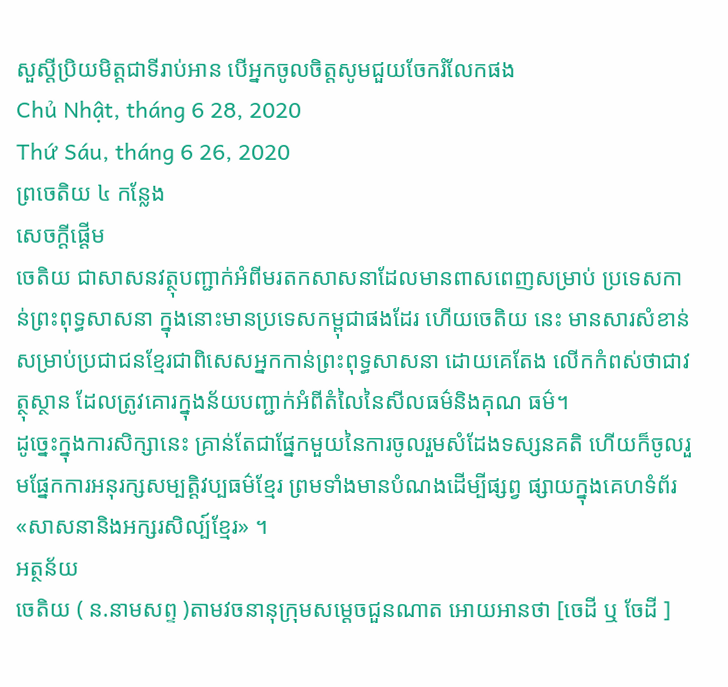សួស្តីប្រិយមិត្តជាទីរាប់អាន បើអ្នកចូលចិត្តសូមជួយចែករំលែកផង
Chủ Nhật, tháng 6 28, 2020
Thứ Sáu, tháng 6 26, 2020
ព្រចេតិយ ៤ កន្លែង
សេចក្ដីផ្ដើម
ចេតិយ ជាសាសនវត្ថុបញ្ជាក់អំពីមរតកសាសនាដែលមានពាសពេញសម្រាប់ ប្រទេសកាន់ព្រះពុទ្ធសាសនា ក្នុងនោះមានប្រទេសកម្ពុជាផងដែរ ហើយចេតិយ នេះ មានសារសំខាន់សម្រាប់ប្រជាជនខ្មែរជាពិសេសអ្នកកាន់ព្រះពុទ្ធសាសនា ដោយគេតែង លើកកំពស់ថាជាវត្ថុស្ថាន ដែលត្រូវគោរក្នុងន័យបញ្ជាក់អំពីតំលៃនៃសីលធម៌និងគុណ ធម៌។
ដូច្នេះក្នុងការសិក្សានេះ គ្រាន់តែជាផ្នែកមួយនៃការចូលរួមសំដែងទស្សនគតិ ហើយក៏ចូលរួមផ្នែកការអនុរក្សសម្បតិ្ដវប្បធម៌ខ្មែរ ព្រមទាំងមានបំណងដើម្បីផ្សព្វ ផ្សាយក្នុងគេហទំព័រ«សាសនានិងអក្សរសិល្ប៍ខ្មែរ» ។
អត្ថន័យ
ចេតិយ ( ន.នាមសព្ទ )តាមវចនានុក្រុមសម្ដេចជួនណាត អោយអានថា [ចេដី ឬ ចែដី ]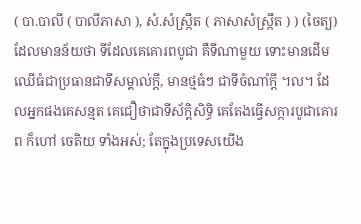( បា.បាលី ( បាលីភាសា ), សំ.សំស្រ្កឹត ( ភាសាសំស្រ្កឹត ) ) (ចៃត្យ) ដែលមានន័យថា ទីដែលគេគោរពបូជា គឺទីណាមួយ ទោះមានដើមឈើធំជាប្រធានជាទីសម្គាល់ក្ដី, មានថ្មធំៗ ជាទីចំណាំក្ដី ។ល។ ដែលអ្នកផងគេសន្មត គេជឿថាជាទីស័ក្ដិសិទ្ធិ គេតែងធ្វើសក្ការបូជាគោរព ក៏ហៅ ចេតិយ ទាំងអស់; តែក្នុងប្រទេសយើង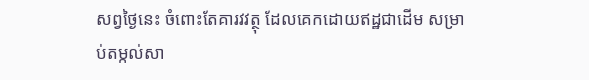សព្វថ្ងៃនេះ ចំពោះតែគារវវត្ថុ ដែលគេកដោយឥដ្ឋជាដើម សម្រាប់តម្កល់សា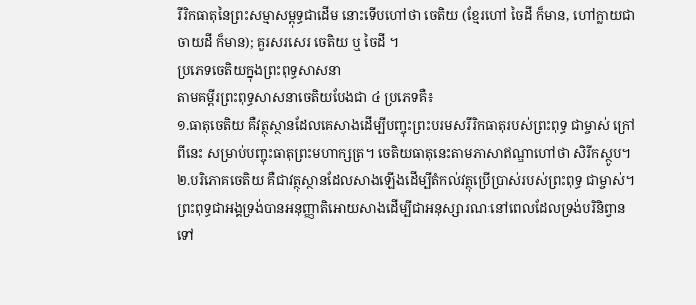រីរិកធាតុនៃព្រះសម្មាសម្ពុទ្ធជាដើម នោះទើបហៅថា ចេតិយ (ខ្មែរហៅ ចៃដី ក៏មាន, ហៅក្លាយជា ចាយដី ក៏មាន); គួរសរសេរ ចេតិយ ឬ ចៃដី ។
ប្រភេទចេតិយក្នុងព្រះពុទ្ធសាសនា
តាមគម្ពីរព្រះពុទ្ធសាសនាចេតិយបែងជា ៤ ប្រភេទគឺ៖
១.ធាតុចេតិយ គឺវត្ថុស្ថានដែលគេសាងដើម្បីបញ្ចុះព្រះបរមសរីរិកធាតុរបស់ព្រះពុទ្ធ ជាម្ចាស់ ក្រៅពីនេះ សម្រាប់បញ្ចុះធាតុព្រះមហាក្សត្រ។ ចេតិយធាតុនេះតាមភាសាឥណ្ឌាហៅថា សិរីកស្ថូប។
២.បរិភោគចេតិយ គឺជាវត្ថុស្ថានដែលសាងឡើងដើម្បីតំកល់វត្ថុប្រើប្រាស់របស់ព្រះពុទ្ធ ជាម្ចាស់។ព្រះពុទ្ធជាអង្គទ្រង់បានអនុញ្ញាតិអោយសាងដើម្បីជាអនុស្សារណៈនៅពេលដែលទ្រង់បរិនិព្វានទៅ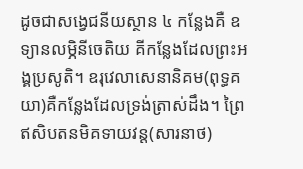ដូចជាសង្វេជនីយស្ថាន ៤ កន្លែងគឺ ឧទ្យានលម្ភិនីចេតិយ គីកន្លែងដែលព្រះអង្គប្រសូតិ។ ឧរុវេលាសេនានិគម(ពុទ្ធគយា)គឺកន្លែងដែលទ្រង់ត្រាស់ដឹង។ ព្រៃឥសិបតនមិគទាយវន្ដ(សារនាថ)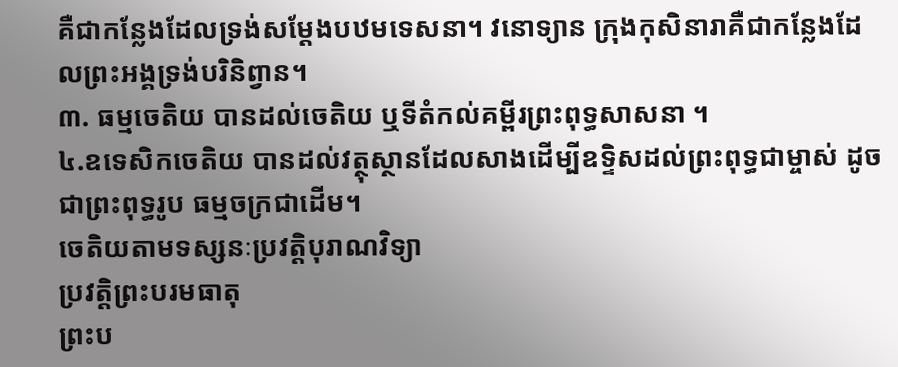គឺជាកន្លែងដែលទ្រង់សម្ដែងបឋមទេសនា។ វនោទ្យាន ក្រុងកុសិនារាគឺជាកន្លែងដែលព្រះអង្គទ្រង់បរិនិព្វាន។
៣. ធម្មចេតិយ បានដល់ចេតិយ ឬទីតំកល់គម្ពីរព្រះពុទ្ធសាសនា ។
៤.ឧទេសិកចេតិយ បានដល់វត្ថុស្ថានដែលសាងដើម្បីឧទ្ទិសដល់ព្រះពុទ្ធជាម្ចាស់ ដូចជាព្រះពុទ្ធរូប ធម្មចក្រជាដើម។
ចេតិយតាមទស្សនៈប្រវតិ្ដបុរាណវិទ្យា
ប្រវត្ដិព្រះបរមធាតុ
ព្រះប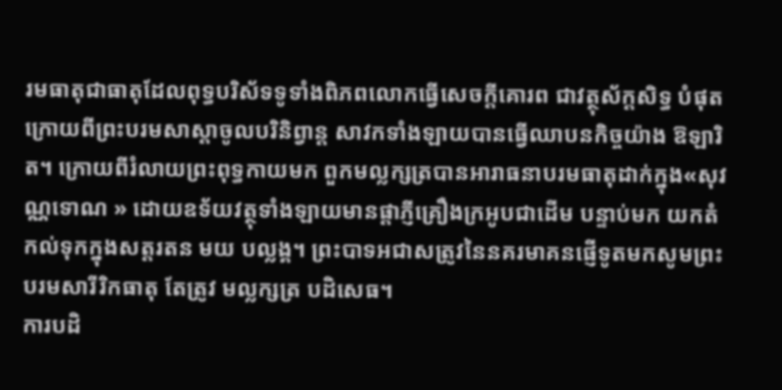រមធាតុជាធាតុដែលពុទ្ធបរិស័ទទូទាំងពិភពលោកធ្វើសេចក្ដីគោរព ជាវត្ថុស័ក្ដសិទ្ធ បំផុត ក្រោយពីព្រះបរមសាស្ដាចូលបរិនិព្វាន្ដ សាវកទាំងឡាយបានធ្វើឈាបនកិច្ចយ៉ាង ឱឡារិត។ ក្រោយពីរំលាយព្រះពុទ្ធកាយមក ពួកមល្លក្សត្របានអារាធនាបរមធាតុដាក់ក្នុង«សុវណ្ណទោណ » ដោយឧទ័យវត្ថុទាំងឡាយមានផ្ដាភ្ញីគ្រឿងក្រអូបជាដើម បន្ទាប់មក យកតំកល់ទុកក្នុងសត្ដរតន មយ បល្លង្គ។ ព្រះបាទអជាសត្រូវនៃនគរមាគនផ្ញើទូតមកសូមព្រះបរមសារីរិកធាតុ តែត្រូវ មល្លក្សត្រ បដិសេធ។
ការបដិ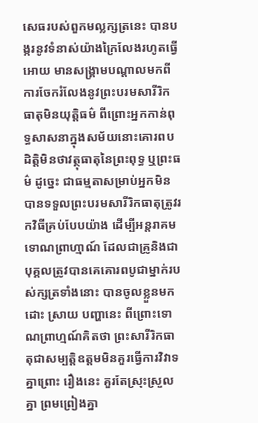សេធរបស់ពួកមល្លក្សត្រនេះ បានបង្ករនូវទំនាស់យ៉ាងក្រៃលែងរហូតធ្វើអោយ មានសង្រ្គាមបណ្ដាលមកពីការចែករំលែងនូវព្រះបរមសារីរិកធាតុមិនយុត្ដិធម៌ ពីព្រោះអ្នកកាន់ពុទ្ធសាសនាក្នុងសម័យនោះគោរពបដិត្តិមិនថាវត្ថុធាតុនៃព្រះពុទ្ធ ឬព្រះធម៌ ដូច្នេះ ជាធម្មតាសម្រាប់អ្នកមិនបានទទួលព្រះបរមសារីរិកធាតុត្រូវរកវិធីគ្រប់បែបយ៉ាង ដើម្បីអន្ដរាគម ទោណព្រាហ្មាណ៍ ដែលជាគ្រូនិងជាបុគ្គលត្រូវបានគេគោរពបូជាម្នាក់របស់ក្សត្រទាំងនោះ បានចូលខ្លួនមកដោះ ស្រាយ បញ្ហានេះ ពីព្រោះទោណព្រាហ្មណ៍គិតថា ព្រះសារីរិកធាតុជាសម្បតិ្ដឧត្តមមិនគួរធ្វើការវិវាទគ្នាព្រោះ រឿងនេះ គួរតែស្រុះស្រួលគ្នា ព្រមព្រៀងគ្នា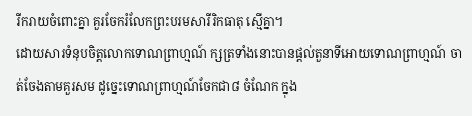រីករាយចំពោះគ្នា គួរចែករំលែកព្រះបរមសារីរិកធាតុ ស្មើគ្នា។
ដោយសារទំនុបចិត្តលោកទោណព្រាហ្មណ៍ ក្សត្រទាំងនោះបានផ្ដល់តួនាទីអោយទោណព្រាហ្មណ៍ ចាត់ចែងតាមគួរសម ដូច្នេះទោណព្រាហ្មណ៍ចែកជា៨ ចំណែក ក្នុង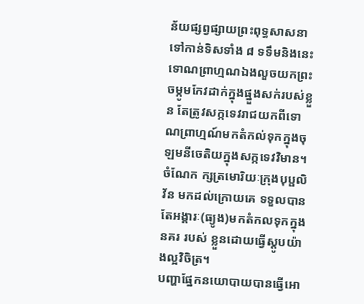ន័យផ្សព្វផ្សាយព្រះពុទ្ធសាសនា ទៅកាន់ទិសទាំង ៨ ទទឹមនិងនេះ ទោណព្រាហ្មណឯងលួចយកព្រះចម្កូមកែវដាក់ក្នុងផ្នួងសក់របស់ខ្លួន តែត្រូវសក្កទេវរាជយកពីទោណព្រាហ្មណ៍មកតំកល់ទុកក្នុងចុឡមនីចេតិយក្នុងសក្កទេវវិមាន។ ចំណែក ក្សត្រមោរិយៈក្រុងបុប្ផលិវ័ន មកដល់ក្រោយគេ ទទួលបានតែអង្គារៈ(ធ្យូង)មកតំកលទុកក្នុងនគរ របស់ ខ្លួនដោយធ្វើស្ដូបយ៉ាងល្អវិចិត្រ។
បញ្ហាផ្នែកនយោបាយបានធ្វើអោ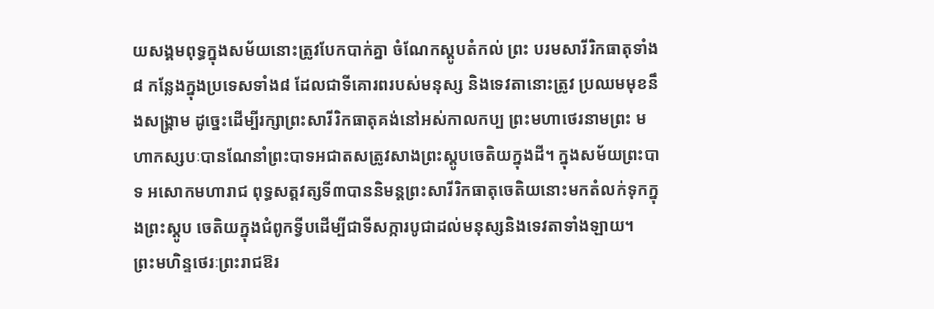យសង្គមពុទ្ធក្នុងសម័យនោះត្រូវបែកបាក់គ្នា ចំណែកស្ដូបតំកល់ ព្រះ បរមសារីរិកធាតុទាំង ៨ កន្លែងក្នុងប្រទេសទាំង៨ ដែលជាទីគោរពរបស់មនុស្ស និងទេវតានោះត្រូវ ប្រឈមមុខនឹងសង្គ្រាម ដូច្នេះដើម្បីរក្សាព្រះសារីរិកធាតុគង់នៅអស់កាលកប្ប ព្រះមហាថេរនាមព្រះ មហាកស្សបៈបានណែនាំព្រះបាទអជាតសត្រូវសាងព្រះស្ដូបចេតិយក្នុងដី។ ក្នុងសម័យព្រះបាទ អសោកមហារាជ ពុទ្ធសត្ដវត្សទី៣បាននិមន្ដព្រះសារីរិកធាតុចេតិយនោះមកតំលក់ទុកក្នុងព្រះស្ដូប ចេតិយក្នុងជំពូកទ្វីបដើម្បីជាទីសក្ការបូជាដល់មនុស្សនិងទេវតាទាំងឡាយ។
ព្រះមហិន្ទថេរៈព្រះរាជឱរ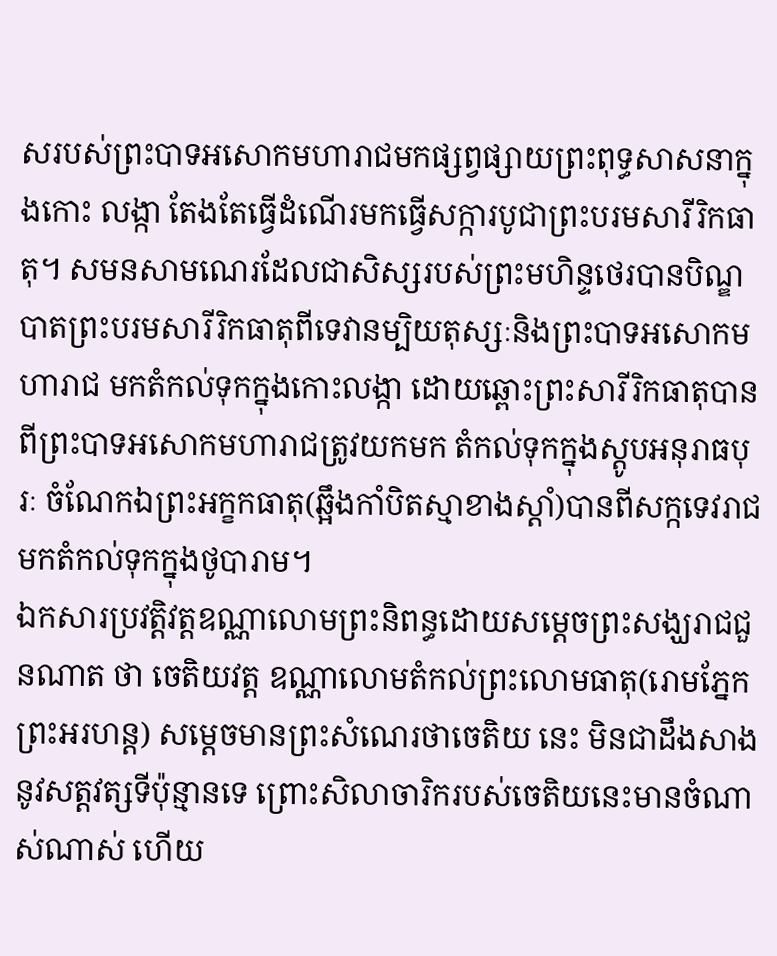សរបស់ព្រះបាទអសោកមហារាជមកផ្សព្វផ្សាយព្រះពុទ្ធសាសនាក្នុងកោះ លង្កា តែងតែធ្វើដំណើរមកធ្វើសក្ការបូជាព្រះបរមសារីរិកធាតុ។ សមនសាមណេរដែលជាសិស្សរបស់ព្រះមហិន្ទថេរបានបិណ្ឌបាតព្រះបរមសារីរិកធាតុពីទេវានម្បិយតុស្សៈនិងព្រះបាទអសោកមហារាជ មកតំកល់ទុកក្នុងកោះលង្កា ដោយឆ្ពោះព្រះសារីរិកធាតុបានពីព្រះបាទអសោកមហារាជត្រូវយកមក តំកល់ទុកក្នុងស្ដូបអនុរាធបុរៈ ចំណែកឯព្រះអក្ខកធាតុ(ឆ្អឹងកាំបិតស្មាខាងស្ដាំ)បានពីសក្កទេវរាជមកតំកល់ទុកក្នុងថូបារាម។
ឯកសារប្រវត្តិវត្តឧណ្ណាលោមព្រះនិពន្ធដោយសម្ដេចព្រះសង្ឃរាជជួនណាត ថា ចេតិយវត្ដ ឧណ្ណាលោមតំកល់ព្រះលោមធាតុ(រោមភ្នែកព្រះអរហន្ដ) សម្ដេចមានព្រះសំណេរថាចេតិយ នេះ មិនជាដឹងសាងនូវសត្ដវត្សទីប៉ុន្មានទេ ព្រោះសិលាចារិករបស់ចេតិយនេះមានចំណាស់ណាស់ ហើយ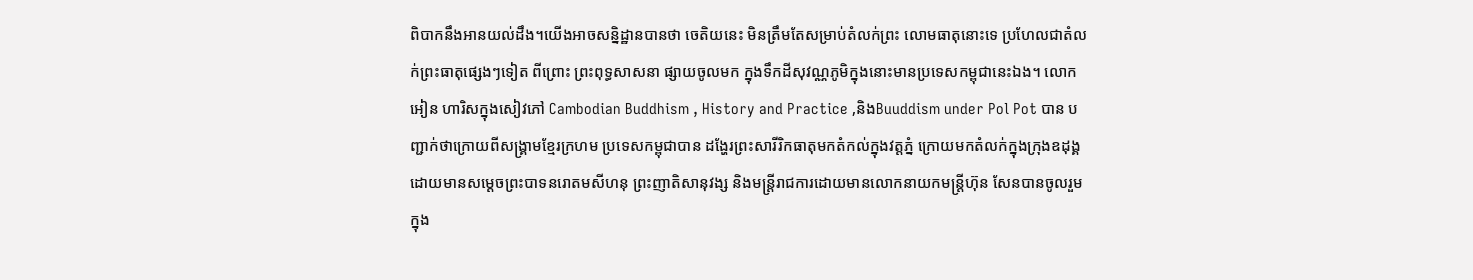ពិបាកនឹងអានយល់ដឹង។យើងអាចសន្និដ្ឋានបានថា ចេតិយនេះ មិនត្រឹមតែសម្រាប់តំលក់ព្រះ លោមធាតុនោះទេ ប្រហែលជាតំលក់ព្រះធាតុផ្សេងៗទៀត ពីព្រោះ ព្រះពុទ្ធសាសនា ផ្សាយចូលមក ក្នុងទឹកដីសុវណ្ណភូមិក្នុងនោះមានប្រទេសកម្ពុជានេះឯង។ លោកអៀន ហារិសក្នុងសៀវភៅ Cambodian Buddhism , History and Practice ,និងBuuddism under Pol Pot បាន បញ្ជាក់ថាក្រោយពីសង្គ្រាមខ្មែរក្រហម ប្រទេសកម្ពុជាបាន ដង្ហែរព្រះសារីរិកធាតុមកតំកល់ក្នុងវត្តភ្នំ ក្រោយមកតំលក់ក្នុងក្រុងឧដុង្គដោយមានសម្ដេចព្រះបាទនរោតមសីហនុ ព្រះញាតិសានុវង្ស និងមន្ដ្រីរាជការដោយមានលោកនាយកមន្ដី្រហ៊ុន សែនបានចូលរួមក្នុង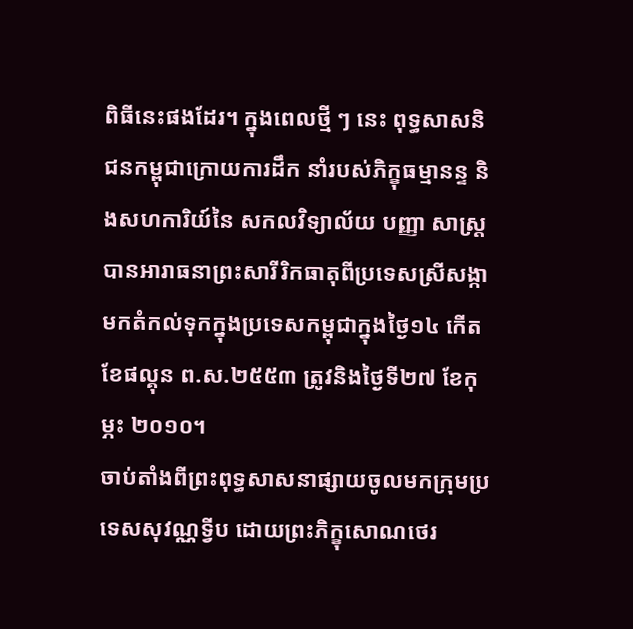ពិធីនេះផងដែរ។ ក្នុងពេលថ្មី ៗ នេះ ពុទ្ធសាសនិជនកម្ពុជាក្រោយការដឹក នាំរបស់ភិក្ខុធម្មានន្ទ និងសហការិយ៍នៃ សកលវិទ្យាល័យ បញ្ញា សាស្ដ្របានអារាធនាព្រះសារីរិកធាតុពីប្រទេសស្រីសង្កាមកតំកល់ទុកក្នុងប្រទេសកម្ពុជាក្នុងថ្ងៃ១៤ កើត ខែផល្គុន ព.ស.២៥៥៣ ត្រូវនិងថ្ងៃទី២៧ ខែកុម្ភះ ២០១០។
ចាប់តាំងពីព្រះពុទ្ធសាសនាផ្សាយចូលមកក្រុមប្រទេសសុវណ្ណទ្វីប ដោយព្រះភិក្ខុសោណថេរ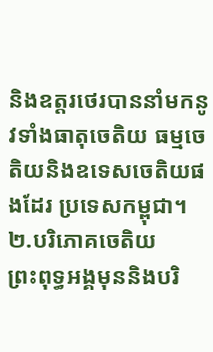និងឧត្ដរថេរបាននាំមកនូវទាំងធាតុចេតិយ ធម្មចេតិយនិងឧទេសចេតិយផងដែរ ប្រទេសកម្ពុជា។
២.បរិភោគចេតិយ
ព្រះពុទ្ធអង្គមុននិងបរិ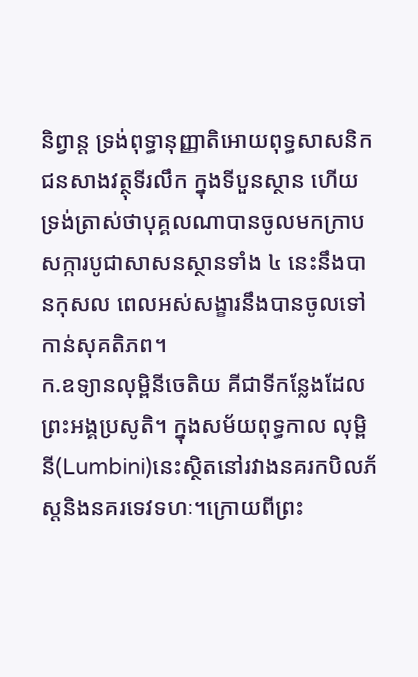និព្វាន្ដ ទ្រង់ពុទ្ធានុញ្ញាតិអោយពុទ្ធសាសនិកជនសាងវត្ថុទីរលឹក ក្នុងទីបួនស្ថាន ហើយទ្រង់ត្រាស់ថាបុគ្គលណាបានចូលមកក្រាបសក្ការបូជាសាសនស្ថានទាំង ៤ នេះនឹងបានកុសល ពេលអស់សង្ខារនឹងបានចូលទៅកាន់សុគតិភព។
ក.ឧទ្យានលុម្ពិនីចេតិយ គីជាទីកន្លែងដែលព្រះអង្គប្រសូតិ។ ក្នុងសម័យពុទ្ធកាល លុម្ពិនី(Lumbini)នេះស្ថិតនៅរវាងនគរកបិលភ័ស្ដនិងនគរទេវទហៈ។ក្រោយពីព្រះ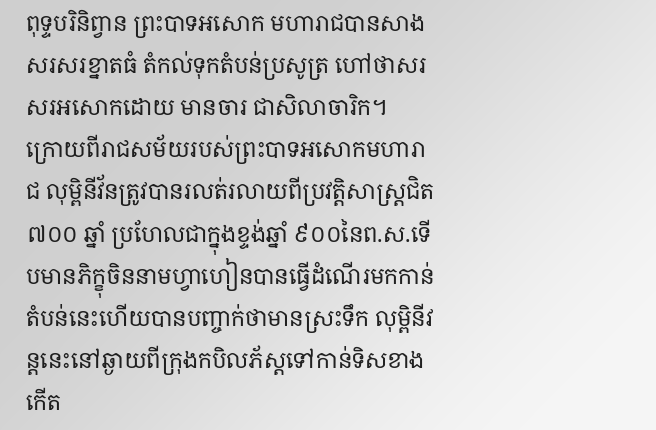ពុទ្ទបរិនិព្វាន ព្រះបាទអសោក មហារាជបានសាងសរសរខ្នាតធំ តំកល់ទុកតំបន់ប្រសូត្រ ហៅថាសរសរអសោកដោយ មានចារ ជាសិលាចារិក។
ក្រោយពីរាជសម័យរបស់ព្រះបាទអសោកមហារាជ លុម្ពិនីវ័នត្រូវបានរលត់រលាយពីប្រវត្តិសាស្ដ្រជិត ៧០០ ឆ្នាំ ប្រហែលជាក្នុងខ្ទង់ឆ្នាំ ៩០០នៃព.ស.ទើបមានភិក្ខុចិននាមហ្វាហៀនបានធ្វើដំណើរមកកាន់តំបន់នេះហើយបានបញ្ចាក់ថាមានស្រះទឹក លុម្ពិនីវន្ដនេះនៅឆ្ងាយពីក្រុងកបិលភ័ស្ដទៅកាន់ទិសខាងកើត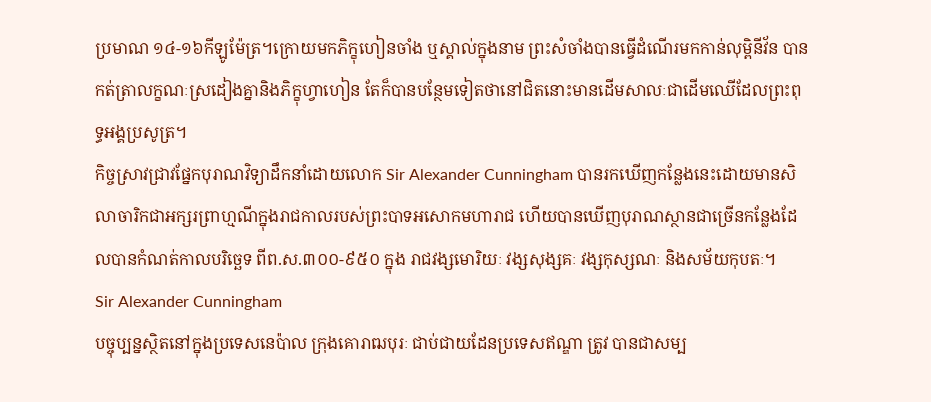ប្រមាណ ១៤-១៦កីឡូម៉ែត្រ។ក្រោយមកភិក្ខុហៀនចាំង ឬស្គាល់ក្នុងនាម ព្រះសំចាំងបានធ្វើដំណើរមកកាន់លុម្ពិនីវ័ន បានកត់ត្រាលក្ខណៈស្រដៀងគ្នានិងភិក្ខុហ្វាហៀន តែក៏បានបន្ថែមទៀតថានៅជិតនោះមានដើមសាលៈជាដើមឈើដែលព្រះពុទ្ធអង្គប្រសូត្រ។
កិច្ចស្រាវជ្រាវផ្នែកបុរាណវិទ្យាដឹកនាំដោយលោក Sir Alexander Cunningham បានរកឃើញកន្លែងនេះដោយមានសិលាចារិកជាអក្សរព្រាហ្មណីក្នុងរាជកាលរបស់ព្រះបាទអសោកមហារាជ ហើយបានឃើញបុរាណស្ថានជាច្រើនកន្លែងដែលបានកំណត់កាលបរិច្ឆេទ ពីព.ស.៣០០-៩៥០ ក្នុង រាជវង្សមោរិយៈ វង្សសុង្សគៈ វង្សកុស្សណៈ និងសម័យកុបតៈ។
Sir Alexander Cunningham
បច្ចុប្បន្នស្ថិតនៅក្នុងប្រទេសនេប៉ាល ក្រុងគោរាឍបុរៈ ជាប់ជាយដែនប្រទេសឥណ្ឌា ត្រូវ បានជាសម្ប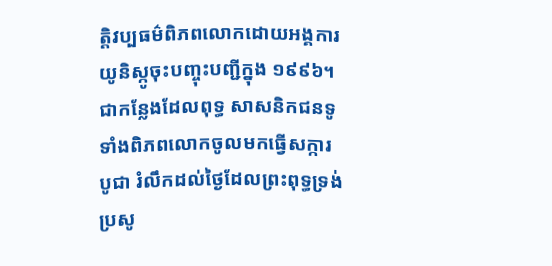ត្ដិវប្បធម៌ពិភពលោកដោយអង្គការយូនិស្កូចុះបញ្ចុះបញ្ជីក្នុង ១៩៩៦។ជាកន្លែងដែលពុទ្ធ សាសនិកជនទូទាំងពិភពលោកចូលមកធ្វើសក្ការបូជា រំលឹកដល់ថ្ងៃដែលព្រះពុទ្ធទ្រង់ប្រសូ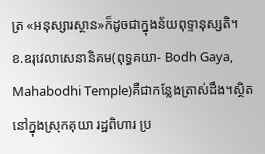ត្រ «អនុស្សារស្ថាន»ក៏ដូចជាក្នុងន័យពុទ្ទានុស្សតិ។
ខ.ឧរុវេលាសេនានិគម(ពុទ្ធគយា- Bodh Gaya, Mahabodhi Temple)គឺជាកន្លែងត្រាស់ដឹង។ស្ថិតនៅក្នុងស្រុកគុយា រដ្ឋពិហារ ប្រ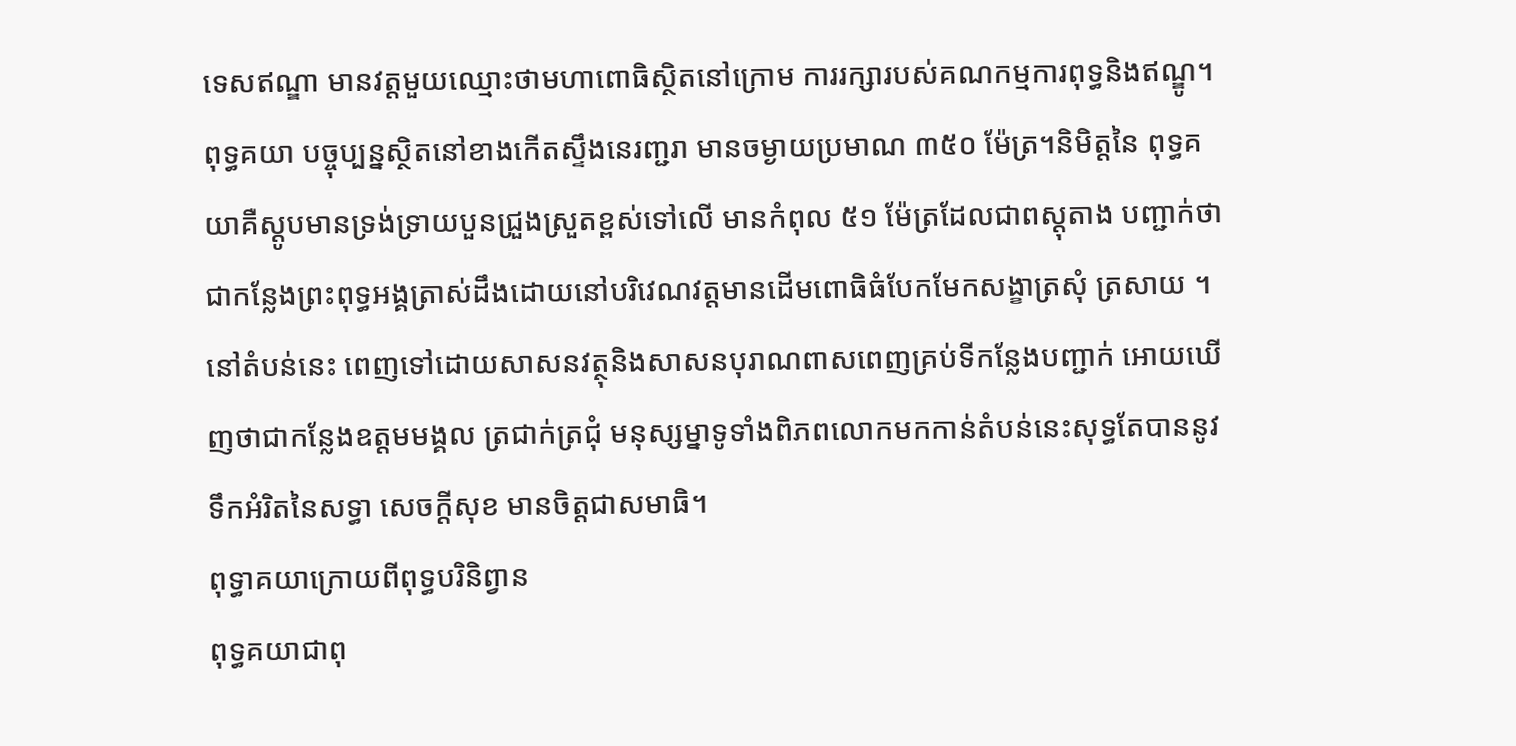ទេសឥណ្ឌា មានវត្ដមួយឈ្មោះថាមហាពោធិស្ថិតនៅក្រោម ការរក្សារបស់គណកម្មការពុទ្ធនិងឥណ្ឌូ។
ពុទ្ធគយា បច្ចុប្បន្នស្ថិតនៅខាងកើតស្ទឹងនេរញ្ជរា មានចម្ងាយប្រមាណ ៣៥០ ម៉ែត្រ។និមិត្តនៃ ពុទ្ធគយាគឺស្ដូបមានទ្រង់ទ្រាយបួនជ្រួងស្រួតខ្ពស់ទៅលើ មានកំពុល ៥១ ម៉ែត្រដែលជាពស្ដុតាង បញ្ជាក់ថាជាកន្លែងព្រះពុទ្ធអង្គត្រាស់ដឹងដោយនៅបរិវេណវត្តមានដើមពោធិធំបែកមែកសង្ខាត្រសុំ ត្រសាយ ។នៅតំបន់នេះ ពេញទៅដោយសាសនវត្ថុនិងសាសនបុរាណពាសពេញគ្រប់ទីកន្លែងបញ្ជាក់ អោយឃើញថាជាកន្លែងឧត្តមមង្គល ត្រជាក់ត្រជុំ មនុស្សម្នាទូទាំងពិភពលោកមកកាន់តំបន់នេះសុទ្ធតែបាននូវទឹកអំរិតនៃសទ្ធា សេចក្ដីសុខ មានចិត្តជាសមាធិ។
ពុទ្ធាគយាក្រោយពីពុទ្ធបរិនិព្វាន
ពុទ្ធគយាជាពុ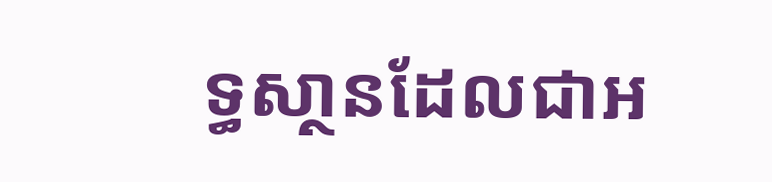ទ្ធសា្ថនដែលជាអ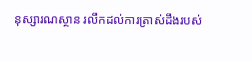នុស្សារណស្ថាន រលឹកដល់ការត្រាស់ដឹងរបស់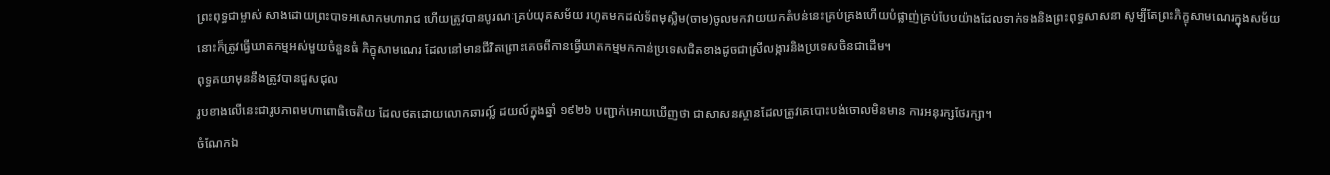ព្រះពុទ្ធជាម្ចាស់ សាងដោយព្រះបាទអសោកមហារាជ ហើយត្រូវបានបូរណៈគ្រប់យុគសម័យ រហូតមកដល់ទ័ពមុស្លិម(ចាម)ចូលមកវាយយកតំបន់នេះគ្រប់គ្រងហើយបំផ្លាញ់គ្រប់បែបយ៉ាងដែលទាក់ទងនិងព្រះពុទ្ធសាសនា សូម្បីតែព្រះភិក្ខុសាមណេរក្នុងសម័យនោះក៏ត្រូវធ្វើឃាតកម្មអស់មួយចំនួនធំ ភិក្ខុសាមណេរ ដែលនៅមានជីវិតព្រោះគេចពីកានធ្វើឃាតកម្មមកកាន់ប្រទេសជិតខាងដូចជាស្រីលង្ការនិងប្រទេសចិនជាដើម។
ពុទ្ធគយាមុននឹងត្រូវបានជួសជុល
រូបខាងលើនេះជារូបភាពមហាពោធិចេតិយ ដែលថតដោយលោកឆារល្ល៍ ដយល៍ក្នុងឆ្នាំ ១៩២៦ បញ្ជាក់អោយឃើញថា ជាសាសនស្ថានដែលត្រូវគេបោះបង់ចោលមិនមាន ការអនុរក្សថែរក្សា។
ចំណែកឯ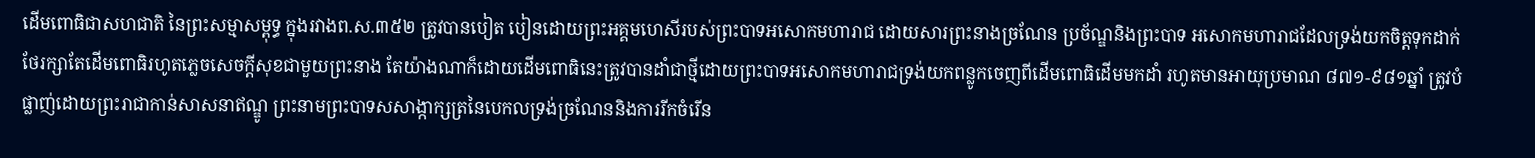ដើមពោធិជាសហជាតិ នៃព្រះសម្មាសម្ពុទ្ធ ក្នុងរវាងព.ស.៣៥២ ត្រូវបានបៀត បៀនដោយព្រះអគ្គមហេសីរបស់ព្រះបាទអសោកមហារាជ ដោយសារព្រះនាងច្រណែន ប្រច័ណ្ឌនិងព្រះបាទ អសោកមហារាជដែលទ្រង់យកចិត្តទុកដាក់ថែរក្សាតែដើមពោធិរហូតភ្លេចសេចក្ដីសុខជាមួយព្រះនាង តែយ៉ាងណាក៏ដោយដើមពោធិនេះត្រូវបានដាំជាថ្មីដោយព្រះបាទអសោកមហារាជទ្រង់យកពន្លូកចេញពីដើមពោធិដើមមកដាំ រហូតមានអាយុប្រមាណ ៨៧១-៩៨១ឆ្នាំ ត្រូវបំផ្លាញ់ដោយព្រះរាជាកាន់សាសនាឥណ្ឌូ ព្រះនាមព្រះបាទសសាង្កាក្សត្រនៃបេកលទ្រង់ច្រណែននិងការរីកចំរើន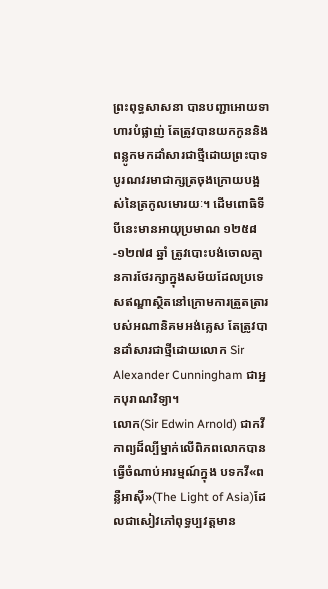ព្រះពុទ្ធសាសនា បានបញ្ជាអោយទាហារបំផ្លាញ់ តែត្រូវបានយកកូននិងពន្លូកមកដាំសារជាថ្មីដោយព្រះបាទបូរណវរមាជាក្សត្រចុងក្រោយបង្អស់នៃត្រកូលមោរយៈ។ ដើមពោធិទីបីនេះមានអាយុប្រមាណ ១២៥៨-១២៧៨ ឆ្នាំ ត្រូវបោះបង់ចោលគ្មានការថែរក្សាក្នុងសម័យដែលប្រទេសឥណ្ឌាស្ថិតនៅក្រោមការត្រួតត្រារបស់អណានិគមអង់គ្លេស តែត្រូវបានដាំសារជាថ្មីដោយលោក Sir Alexander Cunningham ជាអ្នកបុរាណវិទ្យា។
លោក(Sir Edwin Arnold) ជាកវីកាព្យដ៏ល្បីម្នាក់លើពិភពលោកបានធ្វើចំណាប់អារម្មណ៍ក្នុង បទកវី«ពន្លឺអាស៊ី»(The Light of Asia)ដែលជាសៀវភៅពុទ្ធប្បវត្ដមាន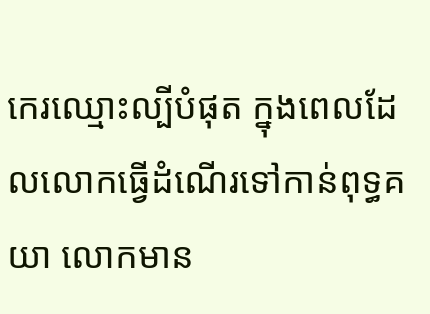កេរឈ្មោះល្បីបំផុត ក្នុងពេលដែលលោកធ្វើដំណើរទៅកាន់ពុទ្ធគយា លោកមាន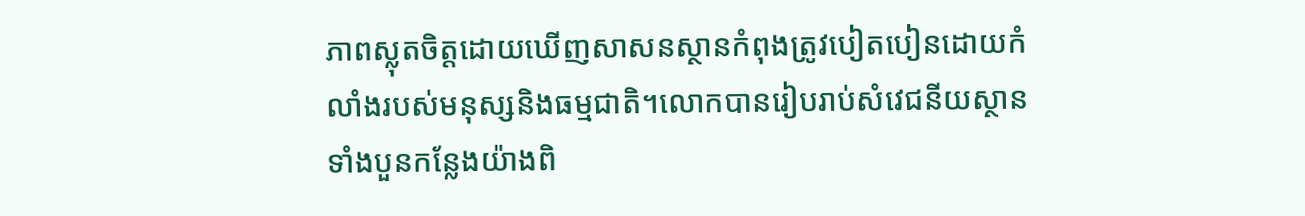ភាពស្លុតចិត្តដោយឃើញសាសនស្ថានកំពុងត្រូវបៀតបៀនដោយកំលាំងរបស់មនុស្សនិងធម្មជាតិ។លោកបានរៀបរាប់សំវេជនីយស្ថានទាំងបួនកន្លែងយ៉ាងពិ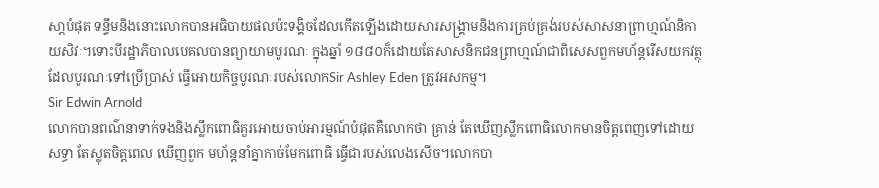សា្ដបំផុត ទន្ទឹមនិងនោះលោកបានអធិបាយផលប៉ះទង្គិចដែលកើតឡើងដោយសារសង្រ្គាមនិងការគ្រប់គ្រង់របស់សាសនាព្រាហ្មណ៍និកាយសិវៈ។ទោះបីរដ្ឋាភិបាលបេគលបានព្យាយាមបូរណៈ ក្នុងឆ្នាំ ១៨៨០ក៏ដោយតែសាសនិកជនព្រាហ្មណ៍ជាពិសេសពួកមហ័ន្ដរើសយកវត្ថុដែលបូរណៈទៅប្រើប្រាស់ ធ្វើអោយកិច្ចបូរណៈរបស់លោកSir Ashley Eden ត្រូវអសកម្ម។
Sir Edwin Arnold
លោកបានពណ៌នាទាក់ទងនិងស្លឹកពោធិគួរអោយចាប់អារម្មណ៍បំផុតគឺលោកថា គ្រាន់ តែឃើញស្លឹកពោធិលោកមានចិត្ដពេញទៅដោយសទ្ធា តែស្លុតចិត្ដពេល ឃើញពួក មហ័ន្ដនាំគ្នាកាច់មែកពោធិ ធ្វើជារបស់លេងសើច។លោកបា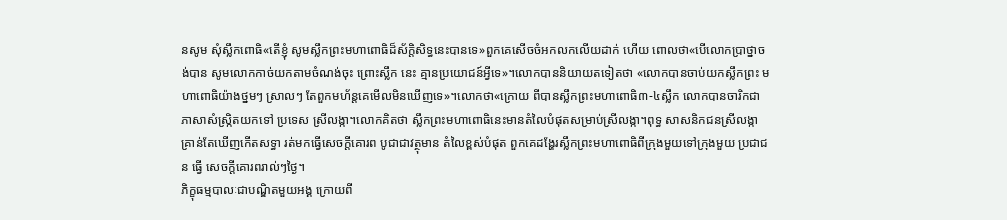នសូម សុំស្លឹកពោធិ«តើខ្ញុំ សូមស្លឹកព្រះមហាពោធិដ៏ស័ក្ដិសិទ្ធនេះបានទេ»ពួកគេសើចចំអកលកលើយដាក់ ហើយ ពោលថា«បើលោកប្រាថ្នាចង់បាន សូមលោកកាច់យកតាមចំណង់ចុះ ព្រោះស្លឹក នេះ គ្មានប្រយោជន៍អ្វីទេ»។លោកបាននិយាយតទៀតថា «លោកបានចាប់យកស្លឹកព្រះ មហាពោធិយ៉ាងថ្នមៗ ស្រាលៗ តែពួកមហ័ន្ដគេមើលមិនឃើញទេ»។លោកថា«ក្រោយ ពីបានស្លឹកព្រះមហាពោធិ៣-៤ស្លឹក លោកបានចារិកជាភាសាសំស្រ្កិតយកទៅ ប្រទេស ស្រីលង្កា។លោកគិតថា ស្លឹកព្រះមហាពោធិនេះមានតំលៃបំផុតសម្រាប់ស្រីលង្កា។ពុទ្ធ សាសនិកជនស្រីលង្កាគ្រាន់តែឃើញកើតសទ្ធា រត់មកធ្វើសេចក្ដីគោរព បូជាជាវត្ថុមាន តំលៃខ្ពស់បំផុត ពួកគេដង្ហែរស្លឹកព្រះមហាពោធិពីក្រុងមួយទៅក្រុងមួយ ប្រជាជន ធ្វើ សេចក្ដីគោរពរាល់ៗថ្ងៃ។
ភិក្ខុធម្មបាលៈជាបណ្ឌិតមួយអង្គ ក្រោយពី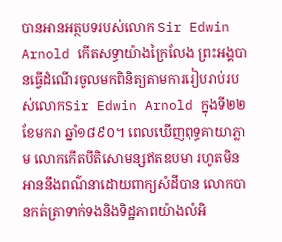បានអានអត្ថបទរបស់លោក Sir Edwin Arnold កើតសទ្ធាយ៉ាងក្រៃលែង ព្រះអង្គបានធ្វើដំណើរចូលមកពិនិត្យតាមការរៀបរាប់របស់លោកSir Edwin Arnold ក្នុងទី២២ ខែមករា ឆ្នាំ១៨៩០។ ពេលឃើញពុទ្ធគាយាភ្លាម លោកកើតបីតិសោមន្សឥតឧបមា រហូតមិនអាននឹងពណ៌នាដោយពាក្យសំដីបាន លោកបានកត់ត្រាទាក់ទងនិងទិដ្ឋភាពយ៉ាងលំអិ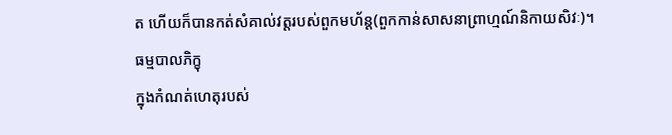ត ហើយក៏បានកត់សំគាល់វត្ដរបស់ពួកមហ័ន្ដ(ពួកកាន់សាសនាព្រាហ្មណ៍និកាយសិវៈ)។
ធម្មបាលភិក្ខុ
ក្នុងកំណត់ហេតុរបស់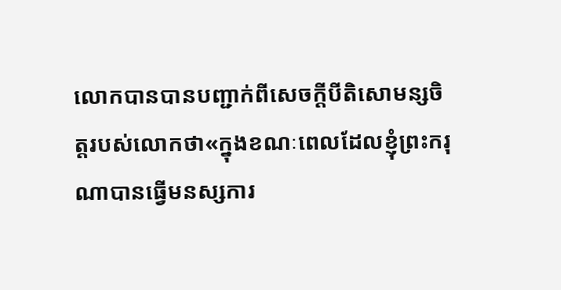លោកបានបានបញ្ជាក់ពីសេចក្ដីបីតិសោមន្សចិត្តរបស់លោកថា«ក្នុងខណៈពេលដែលខ្ញុំព្រះករុណាបានធ្វើមនស្សការ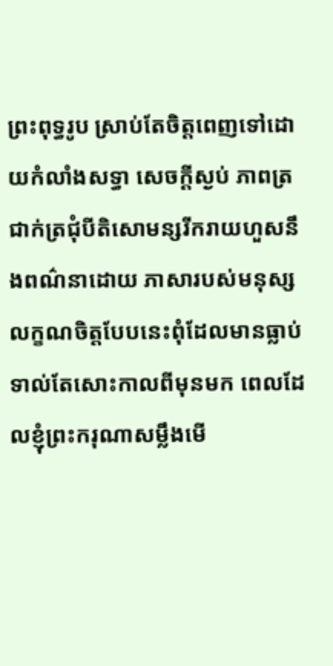ព្រះពុទ្ធរូប ស្រាប់តែចិត្តពេញទៅដោយកំលាំងសទ្ធា សេចក្ដីស្ងប់ ភាពត្រជាក់ត្រជុំបីតិសោមន្សរីករាយហួសនឹងពណ៌នាដោយ ភាសារបស់មនុស្ស លក្ខណចិត្ដបែបនេះពុំដែលមានធ្លាប់ទាល់តែសោះកាលពីមុនមក ពេលដែលខ្ញុំព្រះករុណាសម្លឹងមើ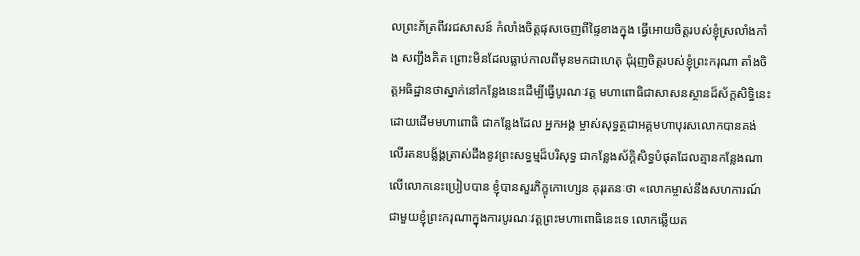លព្រះភ័ត្រពីវរជសាសន៍ កំលាំងចិត្ដផុសចេញពីផ្ទៃខាងក្នុង ធ្វើអោយចិត្តរបស់ខ្ញុំស្រលាំងកាំង សញ្ជឹងគិត ព្រោះមិនដែលធ្លាប់កាលពីមុនមកជាហេតុ ជុំរុញចិត្តរបស់ខ្ញុំព្រះករុណា តាំងចិត្ដអធិដ្ឋានថាស្នាក់នៅកន្លែងនេះដើម្បីធ្វើបូរណៈវត្ដ មហាពោធិជាសាសនស្ថានដ៏ស័ក្ដសិទ្ធិនេះ ដោយដើមមហាពោធិ ជាកន្លែងដែល អ្នកអង្គ ម្ចាស់សុទ្ធត្ថជាអគ្គមហាបុរសលោកបានគង់លើរតនបង្ល័ង្គត្រាស់ដឹងនូវព្រះសទ្ធម្មដ៏បរិសុទ្ធ ជាកន្លែងស័ក្ដិសិទ្ធបំផុតដែលគ្មានកន្លែងណាលើលោកនេះប្រៀបបាន ខ្ញុំបានសួរភិក្ខុកោហ្សេន គុរុរតនៈថា «លោកម្ចាស់នឹងសហការណ៍ជាមួយខ្ញុំព្រះករុណាក្នុងការបូរណៈវត្ដព្រះមហាពោធិនេះទេ លោកឆ្លើយត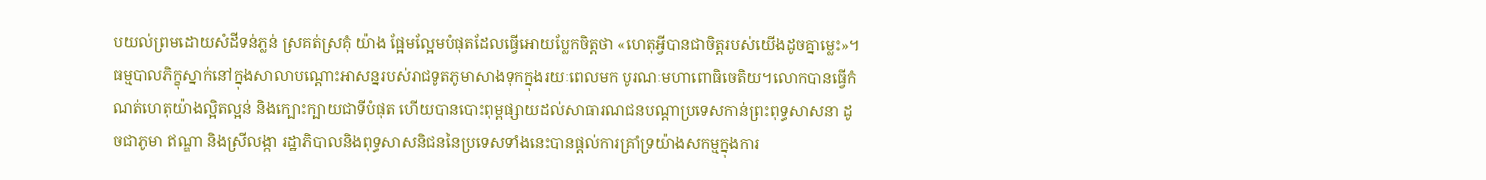បយល់ព្រមដោយសំដីទន់ភ្លន់ ស្រគត់ស្រគុំ យ៉ាង ផ្អែមល្អែមបំផុតដែលធ្វើអោយប្លែកចិត្ដថា «ហេតុអ្វីបានជាចិត្ដរបស់យើងដូចគ្នាម្លេះ»។
ធម្មបាលភិក្ខុស្នាក់នៅក្នុងសាលាបណ្ដោះអាសន្នរបស់រាជទូតភូមាសាងទុកក្នុងរយៈពេលមក បូរណៈមហាពោធិចេតិយ។លោកបានធ្វើកំណត់ហេតុយ៉ាងល្អិតល្អន់ និងក្បោះក្បាយជាទីបំផុត ហើយបានបោះពុម្ពផ្សាយដល់សាធារណជនបណ្ដាប្រទេសកាន់ព្រះពុទ្ធសាសនា ដូចជាភូមា ឥណ្ឌា និងស្រីលង្កា រដ្ឋាភិបាលនិងពុទ្ធសាសនិជននៃប្រទេសទាំងនេះបានផ្ដល់ការគ្រាំទ្រយ៉ាងសកម្មក្នុងការ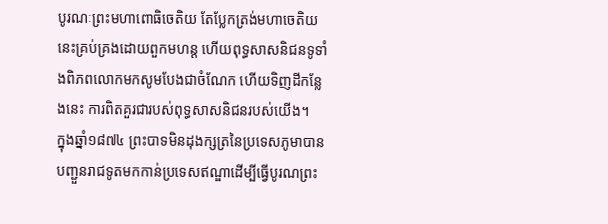បូរណៈព្រះមហាពោធិចេតិយ តែប្លែកត្រង់មហាចេតិយនេះគ្រប់គ្រងដោយពួកមហន្ដ ហើយពុទ្ធសាសនិជនទូទាំងពិភពលោកមកសូមបែងជាចំណែក ហើយទិញដីកន្លែងនេះ ការពិតគួរជារបស់ពុទ្ធសាសនិជនរបស់យើង។
ក្នុងឆ្នាំ១៨៧៤ ព្រះបាទមិនដុងក្សត្រនៃប្រទេសភូមាបានបញ្ជួនរាជទូតមកកាន់ប្រទេសឥណ្ឌាដើម្បីធ្វើបូរណព្រះ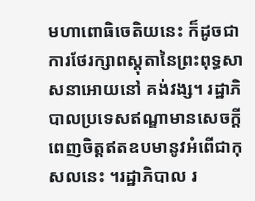មហាពោធិចេតិយនេះ ក៏ដូចជាការថែរក្សាពស្ដុតានៃព្រះពុទ្ធសាសនាអោយនៅ គង់វង្ស។ រដ្ឋាភិបាលប្រទេសឥណ្ឌាមានសេចក្ដីពេញចិត្តឥតឧបមានូវអំពើជាកុសលនេះ ។រដ្ឋាភិបាល រ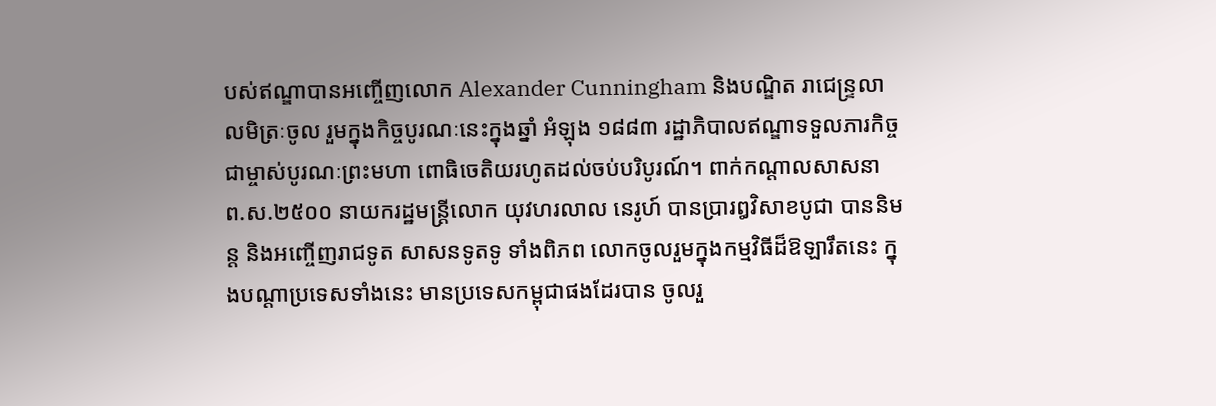បស់ឥណ្ឌាបានអញ្ចើញលោក Alexander Cunningham និងបណ្ឌិត រាជេន្ទ្រលាលមិត្រៈចូល រួមក្នុងកិច្ចបូរណៈនេះក្នុងឆ្នាំ អំឡុង ១៨៨៣ រដ្ឋាភិបាលឥណ្ឌាទទួលភារកិច្ចជាម្ចាស់បូរណៈព្រះមហា ពោធិចេតិយរហូតដល់ចប់បរិបូរណ៍។ ពាក់កណ្ដាលសាសនា ព.ស.២៥០០ នាយករដ្ឋមន្ដ្រីលោក យុវហរលាល នេរូហ៍ បានប្រារឰវិសាខបូជា បាននិមន្ដ និងអញ្ចើញរាជទូត សាសនទូតទូ ទាំងពិភព លោកចូលរួមក្នុងកម្មវិធីដ៏ឱឡារឹតនេះ ក្នុងបណ្ដាប្រទេសទាំងនេះ មានប្រទេសកម្ពុជាផងដែរបាន ចូលរួ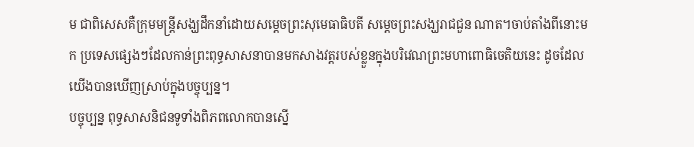ម ជាពិសេសគឺក្រុមមន្ដី្រសង្ឃដឹកនាំដោយសម្ដេចព្រះសុមេធាធិបតី សម្ដេចព្រះសង្ឃរាជជួន ណាត។ចាប់តាំងពីនោះមក ប្រទេសផ្សេងៗដែលកាន់ព្រះពុទ្ធសាសនាបានមកសាងវត្ដរបស់ខ្លួនក្នុងបរិវេណព្រះមហាពោធិចេតិយនេះ ដូចដែលយើងបានឃើញស្រាប់ក្នុងបច្ចុប្បន្ន។
បច្ចុប្បន្ន ពុទ្ធសាសនិជនទូទាំងពិភពលោកបានស្នើ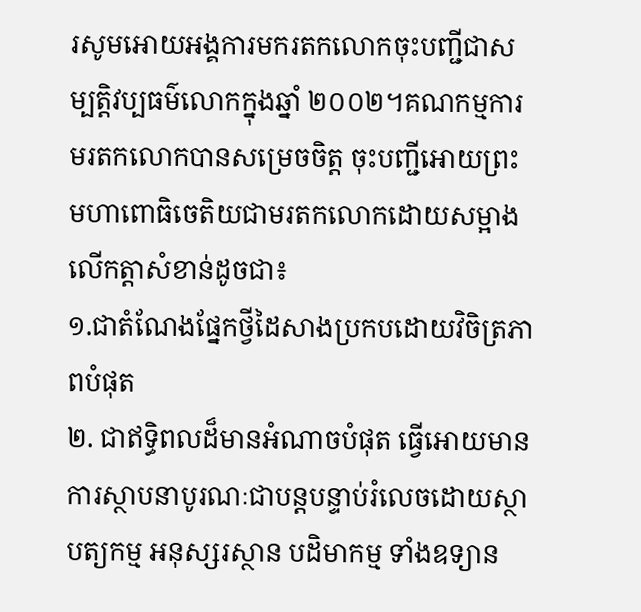រសូមអោយអង្គការមករតកលោកចុះបញ្ជីជាសម្បត្ដិវប្បធម៌លោកក្នុងឆ្នាំ ២០០២។គណកម្មការមរតកលោកបានសម្រេចចិត្ដ ចុះបញ្ជីអោយព្រះ មហាពោធិចេតិយជាមរតកលោកដោយសម្អាងលើកត្ដាសំខាន់ដូចជា៖
១.ជាតំណែងផ្នែកថ្វីដៃសាងប្រកបដោយវិចិត្រភាពបំផុត
២. ជាឥទ្ធិពលដ៏មានអំណាចបំផុត ធ្វើអោយមានការស្ថាបនាបូរណៈជាបន្ដបន្ទាប់រំលេចដោយស្ថាបត្យកម្ម អនុស្សរស្ថាន បដិមាកម្ម ទាំងឧទ្យាន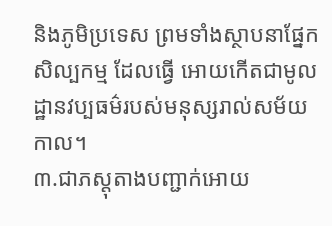និងភូមិប្រទេស ព្រមទាំងស្ថាបនាផ្នែកសិល្បកម្ម ដែលធ្វើ អោយកើតជាមូលដ្ឋានវប្បធម៌របស់មនុស្សរាល់សម័យកាល។
៣.ជាភស្ដុតាងបញ្ជាក់អោយ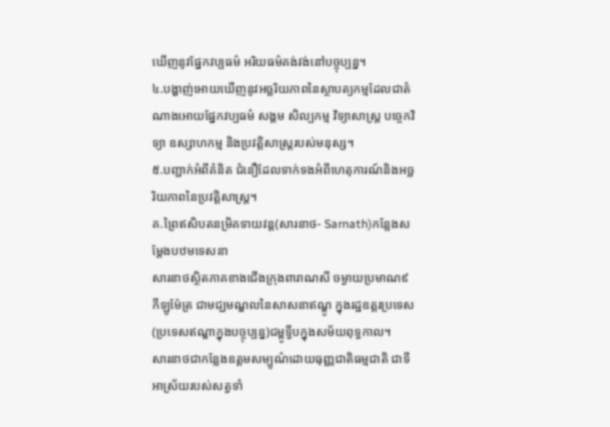ឃើញនូវផ្នែកវប្បធម៌ អរិយធម៌គង់វង់នៅបច្ចុប្បន្ន។
៤.បង្ហាញ់អោយឃើញនូវអច្ឆរិយភាពនៃស្ថាបត្យកម្មដែលជាតំណាងអោយផ្នែកវប្បធម៌ សង្គម សិល្បកម្ម វិទ្យាសាស្រ្ដ បច្ចេកវិទ្យា ឧស្សាហកម្ម និងប្រវត្ដិសាស្ដ្ររបស់មនុស្ស។
៥.បញ្ជាក់អំពីគំនិត ជំនឿដែលទាក់ទងអំពីហេតុការណ៍និងអច្ឆរិយភាពនៃប្រវត្ដិសាស្ដ្រ។
គ.ព្រៃឥសិបតនម្រិគទាយវន្ដ(សារនាថ- Sarnath)កន្លែងសម្ដែងបឋមទេសនា
សារនាថស្ថិតភាគខាងជើងក្រុងពារាណសី ចម្ងាយប្រមាណ៩ កីឡូម៉ែត្រ ជាមជ្ឃមណ្ឌលនៃសាសនាឥណ្ឌូ ក្នុងរដ្ឋឧត្ដរប្រទេស(ប្រទេសឥណ្ឌាក្នុងបច្ចុប្បន្ន)ជម្ពូទ្វីបក្នុងសម័យពុទ្ធកាល។
សារនាថជាកន្លែងឧត្ដមសម្បូណ៌ដោយធុញ្ញជាតិធម្មជាតិ ជាទីអាស្រ័យរបស់សត្វទាំ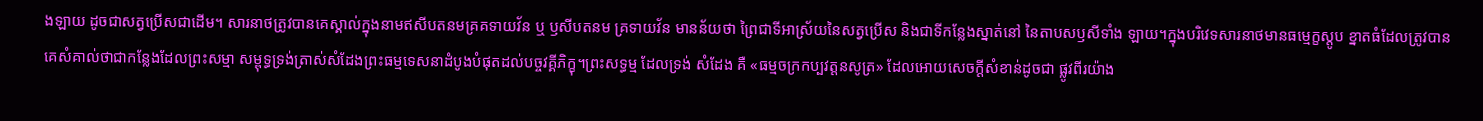ងឡាយ ដូចជាសត្វប្រើសជាដើម។ សារនាថត្រូវបានគេស្គាល់ក្នុងនាមឥសីបតនមគ្រគទាយវ័ន ឬ ឫសីបតនម គ្រទាយវ័ន មានន័យថា ព្រៃជាទីអាស្រ័យនៃសត្វប្រើស និងជាទីកន្លែងស្នាត់នៅ នៃតាបសឫសីទាំង ឡាយ។ក្នុងបរិវេទសារនាថមានធម្មេក្ខស្ដូប ខ្នាតធំដែលត្រូវបានគេសំគាល់ថាជាកន្លែងដែលព្រះសម្មា សម្ពុទ្ធទ្រង់ត្រាស់សំដែងព្រះធម្មទេសនាដំបូងបំផុតដល់បច្ចវគ្គីភិក្ខុ។ព្រះសទ្ធម្ម ដែលទ្រង់ សំដែង គឺ «ធម្មចក្រកប្បវត្ដនសូត្រ» ដែលអោយសេចក្ដីសំខាន់ដូចជា ផ្លូវពីរយ៉ាង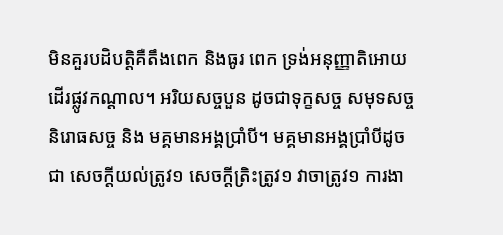មិនគួរបដិបត្ដិគឺតឹងពេក និងធូរ ពេក ទ្រង់អនុញ្ញាតិអោយដើរផ្លូវកណ្ដាល។ អរិយសច្ចបួន ដូចជាទុក្ខសច្ច សមុទសច្ច និរោធសច្ច និង មគ្គមានអង្គប្រាំបី។ មគ្គមានអង្គប្រាំបីដូចជា សេចក្ដីយល់ត្រូវ១ សេចក្ដីត្រិះត្រូវ១ វាចាត្រូវ១ ការងា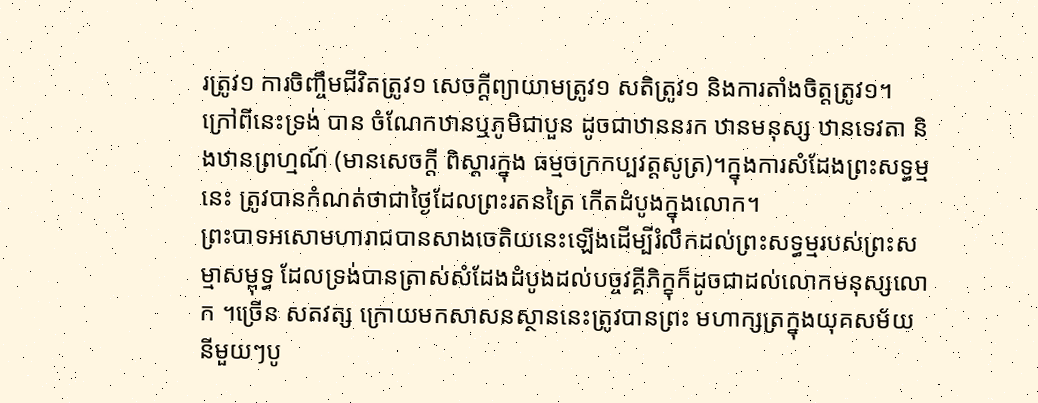រត្រូវ១ ការចិញ្ចឹមជីវិតត្រូវ១ សេចក្ដីព្យាយាមត្រូវ១ សតិត្រូវ១ និងការតាំងចិត្តត្រូវ១។ ក្រៅពីនេះទ្រង់ បាន ចំណែកឋានឬភូមិជាបួន ដូចជាឋាននរក ឋានមនុស្ស ឋានទេវតា និងឋានព្រហ្មណ៍ (មានសេចក្ដី ពិស្ដារក្នុង ធម្មចក្រកប្បវត្ដសូត្រ)។ក្នុងការសំដែងព្រះសទ្ធម្មនេះ ត្រូវបានកំណត់ថាជាថ្ងៃដែលព្រះរតនត្រៃ កើតដំបូងក្នុងលោក។
ព្រះបាទអសោមហារាជបានសាងចេតិយនេះឡើងដើម្បីរំលឹកដល់ព្រះសទ្ធម្មរបស់ព្រះសម្មាសម្ពុទ្ធ ដែលទ្រង់បានត្រាស់សំដែងដំបូងដល់បច្ចវគ្គីភិក្ខុក៏ដូចជាដល់លោកមនុស្សលោក ។ច្រើន សតវត្ស ក្រោយមកសាសនស្ថាននេះត្រូវបានព្រះ មហាក្សត្រក្នុងយុគសម័យនីមួយៗបូ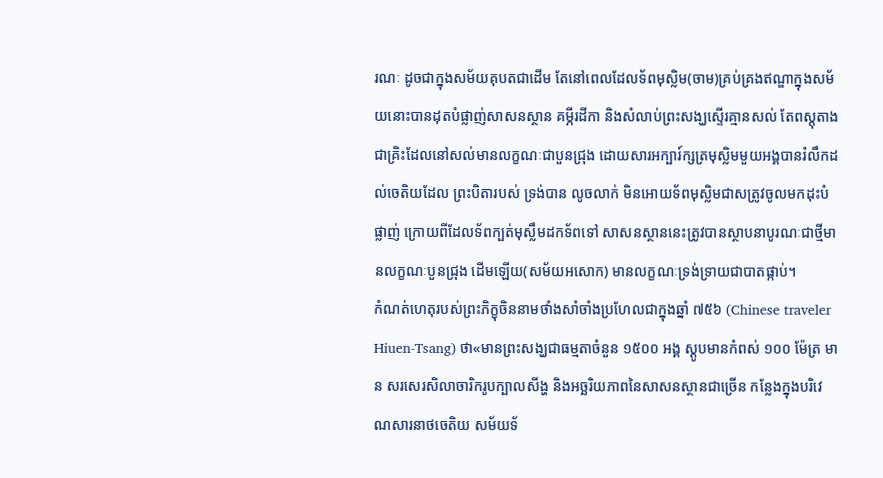រណៈ ដូចជាក្នុងសម័យគុបតជាដើម តែនៅពេលដែលទ័ពមុស្លិម(ចាម)គ្រប់គ្រងឥណ្ឌាក្នុងសម័យនោះបានដុតបំផ្លាញ់សាសនស្ថាន គម្ភីរដីកា និងសំលាប់ព្រះសង្ឃស្ទើរគ្មានសល់ តែពស្ដុតាងជាគ្រិះដែលនៅសល់មានលក្ខណៈជាបួនជ្រុង ដោយសារអក្បារ៍ក្សត្រមុស្លិមមួយអង្គបានរំលឹកដល់ចេតិយដែល ព្រះបិតារបស់ ទ្រង់បាន លូចលាក់ មិនអោយទ័ពមុស្លិមជាសត្រូវចូលមកដុះបំផ្លាញ់ ក្រោយពីដែលទ័ពក្បត់មុស្លឹមដកទ័ពទៅ សាសនស្ថាននេះត្រូវបានស្ថាបនាបូរណៈជាថ្មីមានលក្ខណៈបួនជ្រុង ដើមឡើយ(សម័យអសោក) មានលក្ខណៈទ្រង់ទ្រាយជាបាតផ្កាប់។
កំណត់ហេតុរបស់ព្រះភិក្ខុចិននាមថាំងសាំចាំងប្រហែលជាក្នុងឆ្នាំ ៧៥៦ (Chinese traveler Hiuen-Tsang) ថា«មានព្រះសង្ឃជាធម្មតាចំនួន ១៥០០ អង្គ ស្ដូបមានកំពស់ ១០០ ម៉ែត្រ មាន សរសេរសិលាចារិករូបក្បាលសីង្ហ និងអច្ឆរិយភាពនៃសាសនស្ថានជាច្រើន កន្លែងក្នុងបរិវេណសារនាថចេតិយ សម័យទ័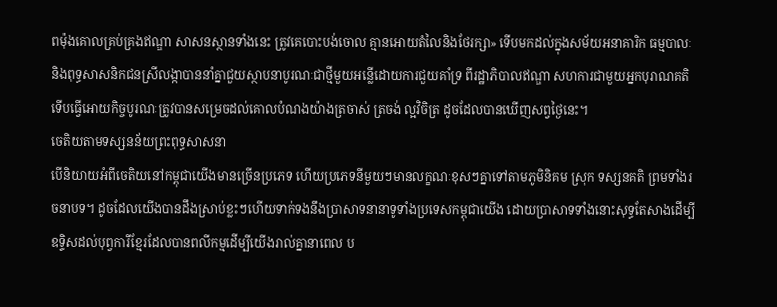ពម៉ុងគោលគ្រប់គ្រងឥណ្ឌា សាសនស្ថានទាំងនេះ ត្រូវគេបោះបង់ចោល គ្មានអោយតំលៃនិងថែរក្សា» ទើបមកដល់ក្នុងសម័យអនាគារិក ធម្មបាលៈ និងពុទ្ធសាសនិកជនស្រីលង្កាបាននាំគ្នាជួយស្ថាបនាបូរណៈជាថ្មីមួយអន្លើដោយការជួយគាំទ្រ ពីរដ្ឋាភិបាលឥណ្ឌា សហការជាមួយអ្នកបុរាណគតិទើបធ្វើអោយកិច្ចបូរណៈត្រូវបានសម្រេចដល់គោលបំណងយ៉ាងត្រចាស់ ត្រចង់ ល្អវិចិត្រ ដូចដែលបានឃើញសព្វថ្ងៃនេះ។
ចេតិយតាមទស្សនន័យព្រះពុទ្ធសាសនា
បើនិយាយអំពីចេតិយនៅកម្ពុជាយើងមានច្រើនប្រភេទ ហើយប្រភេទនីមួយៗមានលក្ខណៈខុសៗគ្នាទៅតាមភូមិនិគម ស្រុក ទស្សនគតិ ព្រមទាំងរចនាបទ។ ដូចដែលយើងបានដឹងស្រាប់ខ្លះៗហើយទាក់ទងនឹងប្រាសាទនានាទូទាំងប្រទេសកម្ពុជាយើង ដោយប្រាសាទទាំងនោះសុទ្ធតែសាងដើម្បីឧទ្ទិសដល់បុព្វការីខ្មែរដែលបានពលីកម្មដើម្បីយើងរាល់គ្នានាពេល ប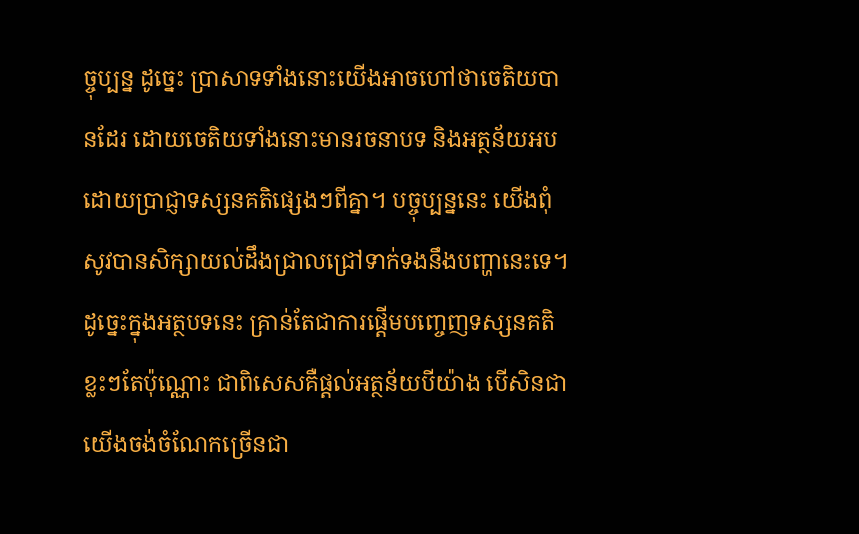ច្ចុប្បន្ន ដូច្នេះ ប្រាសាទទាំងនោះយើងអាចហៅថាចេតិយបានដែរ ដោយចេតិយទាំងនោះមានរចនាបទ និងអត្ថន័យអបដោយប្រាជ្ញាទស្សនគតិផ្សេងៗពីគ្នា។ បច្ចុប្បន្ននេះ យើងពុំសូវបានសិក្សាយល់ដឹងជ្រាលជ្រៅទាក់ទងនឹងបញ្ហានេះទេ។ ដូច្នេះក្នុងអត្ថបទនេះ គ្រាន់តែជាការផ្ដើមបញ្ចេញទស្សនគតិខ្លះៗតែប៉ុណ្ណោះ ជាពិសេសគឺផ្ដល់អត្ថន័យបីយ៉ាង បើសិនជាយើងចង់ចំណែកច្រើនជា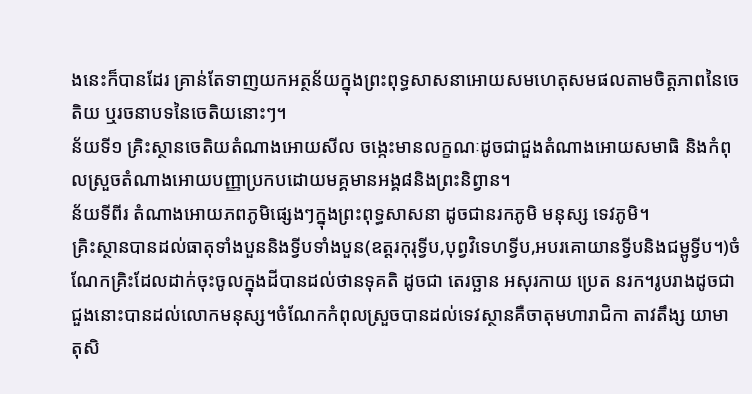ងនេះក៏បានដែរ គ្រាន់តែទាញយកអត្ថន័យក្នុងព្រះពុទ្ធសាសនាអោយសមហេតុសមផលតាមចិត្ដភាពនៃចេតិយ ឬរចនាបទនៃចេតិយនោះៗ។
ន័យទី១ គ្រិះស្ថានចេតិយតំណាងអោយសីល ចង្កេះមានលក្ខណៈដូចជាជួងតំណាងអោយសមាធិ និងកំពុលស្រួចតំណាងអោយបញ្ញាប្រកបដោយមគ្គមានអង្គ៨និងព្រះនិព្វាន។
ន័យទីពីរ តំណាងអោយភពភូមិផ្សេងៗក្នុងព្រះពុទ្ធសាសនា ដូចជានរកភូមិ មនុស្ស ទេវភូមិ។
គ្រិះស្ថានបានដល់ធាតុទាំងបួននិងទ្វីបទាំងបួន(ឧត្តរកុរុទ្វីប,បុព្វវិទេហទ្វីប,អបរគោយានទ្វីបនិងជម្ពូទ្វីប។)ចំណែកគ្រិះដែលដាក់ចុះចូលក្នុងដីបានដល់ថានទុគតិ ដូចជា តេរច្ឆាន អសុរកាយ ប្រេត នរក។រូបរាងដូចជាជួងនោះបានដល់លោកមនុស្ស។ចំណែកកំពុលស្រួចបានដល់ទេវស្ថានគឺចាតុមហារាជិកា តាវតឹង្ស យាមា តុសិ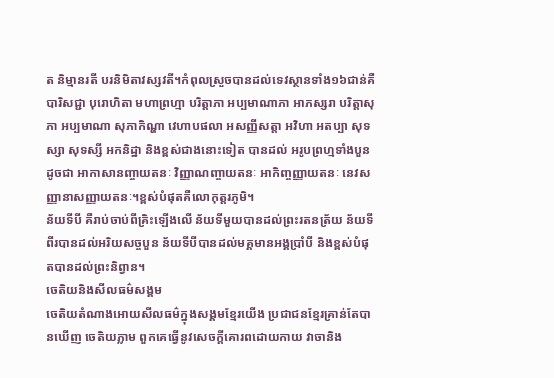ត និម្មានរតី បរនិមិតាវស្សវតី។កំពុលស្រួចបានដល់ទេវស្ថានទាំង១៦ជាន់គឺ បារិសជ្ជា បុរោហិតា មហាព្រហ្មា បរិត្ដាភា អប្បមាណាភា អាភស្សរា បរិត្ដាសុភា អប្បមាណា សុភាកិណ្ហា វេហាបផលា អសញ្ញីសត្ដា អវិហា អតប្បា សុទស្សា សុទស្សី អកនិដ្ឋា និងខ្ពស់ជាងនោះទៀត បានដល់ អរូបព្រហ្មទាំងបួន ដូចជា អាកាសានញ្ចាយតនៈ វិញ្ញាណញ្ចាយតនៈ អាកិញ្ចញ្ញាយតនៈ នេវសញ្ញានាសញ្ញាយតនៈ។ខ្ពស់បំផុតគឺលោកុត្តរភូមិ។
ន័យទីបី គឺរាប់ចាប់ពីគ្រិះឡើងលើ ន័យទីមួយបានដល់ព្រះរតនត្រ័យ ន័យទីពីរបានដល់អរិយសច្ចបួន ន័យទីបីបានដល់មគ្គមានអង្គប្រាំបី និងខ្ពស់បំផុតបានដល់ព្រះនិព្វាន។
ចេតិយនិងសីលធម៌សង្គម
ចេតិយតំណាងអោយសីលធម៌ក្នុងសង្គមខ្មែរយើង ប្រជាជនខ្មែរគ្រាន់តែបានឃើញ ចេតិយភ្លាម ពួកគេធ្វើនូវសេចក្ដីគោរពដោយកាយ វាចានិង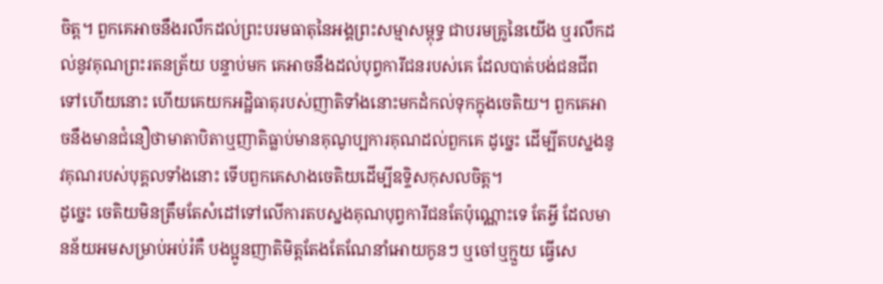ចិត្ត។ ពួកគេអាចនឹងរលឹកដល់ព្រះបរមធាតុនៃអង្គព្រះសម្មាសម្ពុទ្ធ ជាបរមគ្រូនៃយើង ឬរលឹកដល់នូវគុណព្រះរតនត្រ័យ បន្ទាប់មក គេអាចនឹងដល់បុព្វការីជនរបស់គេ ដែលបាត់បង់ជនជីពទៅហើយនោះ ហើយគេយកអដ្ឋិធាតុរបស់ញាតិទាំងនោះមកដំកល់ទុកក្នុងចេតិយ។ ពួកគេអាចនឹងមានជំនឿថាមាតាបិតាឬញាតិធ្លាប់មានគុណូប្បការគុណដល់ពួកគេ ដូច្នេះ ដើម្បីតបស្នងនូវគុណរបស់បុគ្គលទាំងនោះ ទើបពួកគេសាងចេតិយដើម្បីឧទ្ទិសកុសលចិត្ត។
ដូច្នេះ ចេតិយមិនត្រឹមតែសំដៅទៅលើការតបស្នងគុណបុព្វការីជនតែប៉ុណ្ណោះទេ តែអ្វី ដែលមានន័យអមសម្រាប់អប់រំគឺ បងប្អូនញាតិមិត្តតែងតែណែនាំអោយកូនៗ ឬចៅឬក្មួយ ធ្វើសេ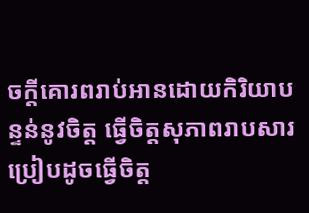ចក្ដីគោរពរាប់អានដោយកិរិយាបន្ទន់នូវចិត្ត ធ្វើចិត្តសុភាពរាបសារប្រៀបដូចធ្វើចិត្ត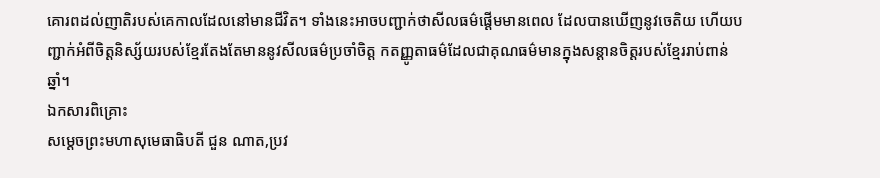គោរពដល់ញាតិរបស់គេកាលដែលនៅមានជីវិត។ ទាំងនេះអាចបញ្ជាក់ថាសីលធម៌ផ្ដើមមានពេល ដែលបានឃើញនូវចេតិយ ហើយបញ្ជាក់អំពីចិត្តនិស្ស័យរបស់ខ្មែរតែងតែមាននូវសីលធម៌ប្រចាំចិត្ត កតញ្ញូតាធម៌ដែលជាគុណធម៌មានក្នុងសន្ដានចិត្តរបស់ខ្មែររាប់ពាន់ឆ្នាំ។
ឯកសារពិគ្រោះ
សម្ដេចព្រះមហាសុមេធាធិបតី ជួន ណាត,ប្រវ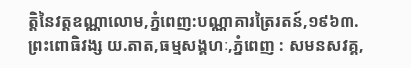តិ្ដនៃវត្តឧណ្ណាលោម,ភ្នំពេញ:បណ្ណាគារត្រៃរតន៍,១៩៦៣.
ព្រះពោធិវង្ស យ.តាត,ធម្មសង្គហៈ,ភ្នំពេញ : សមនសវគ្គ,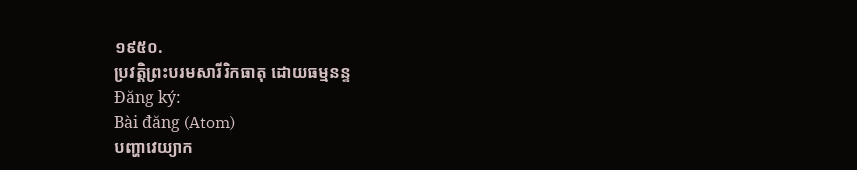១៩៥០.
ប្រវត្តិព្រះបរមសារីរិកធាតុ ដោយធម្មនន្ទ
Đăng ký:
Bài đăng (Atom)
បញ្ហាវេយ្យាក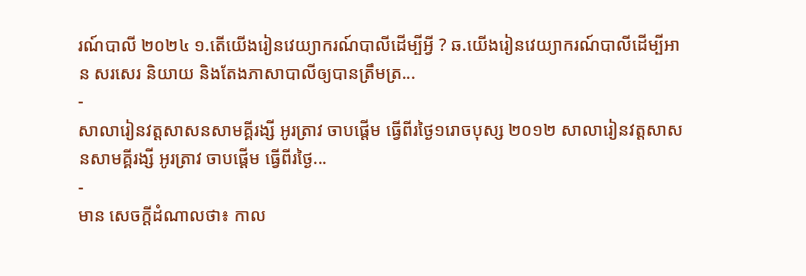រណ៍បាលី ២០២៤ ១.តើយើងរៀនវេយ្យាករណ៍បាលីដើម្បីអ្វី ? ឆ.យើងរៀនវេយ្យាករណ៍បាលីដើម្បីអាន សរសេរ និយាយ និងតែងភាសាបាលីឲ្យបានត្រឹមត្រ...
-
សាលារៀនវត្តសាសនសាមគ្គីរង្សី អូរត្រាវ ចាបផ្តើម ធ្វើពីរថ្ងៃ១រោចបុស្ស ២០១២ សាលារៀនវត្តសាសនសាមគ្គីរង្សី អូរត្រាវ ចាបផ្តើម ធ្វើពីរថ្ងៃ...
-
មាន សេចក្ដីដំណាលថា៖ កាល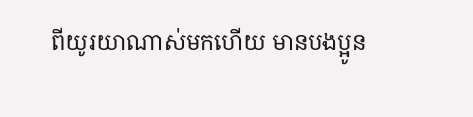ពីយូរយាណាស់មកហើយ មានបងប្អូន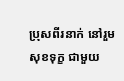ប្រុសពីរនាក់ នៅរួមសុខទុក្ខ ជាមួយ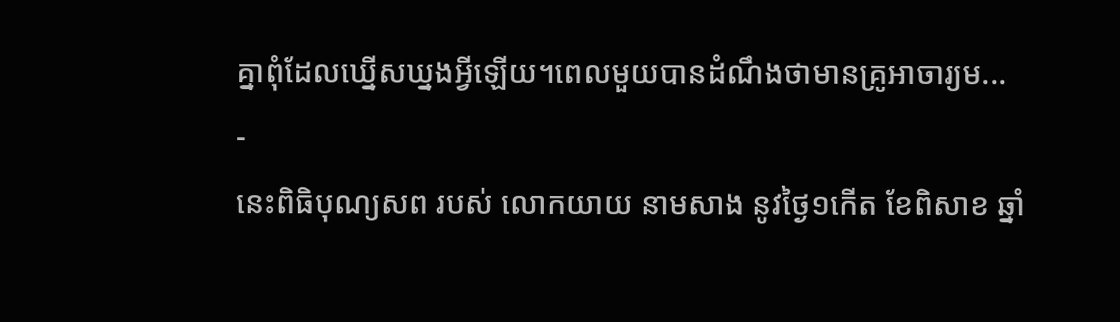គ្នាពុំដែលឃ្នើសឃ្នងអ្វីឡើយ។ពេលមួយបានដំណឹងថាមានគ្រូអាចារ្យម...
-
នេះពិធិបុណ្យសព របស់ លោកយាយ នាមសាង នូវថ្ងៃ១កើត ខែពិសាខ ឆ្នាំ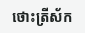ថោះត្រីស័ក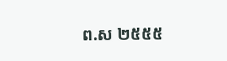ព.ស ២៥៥៥